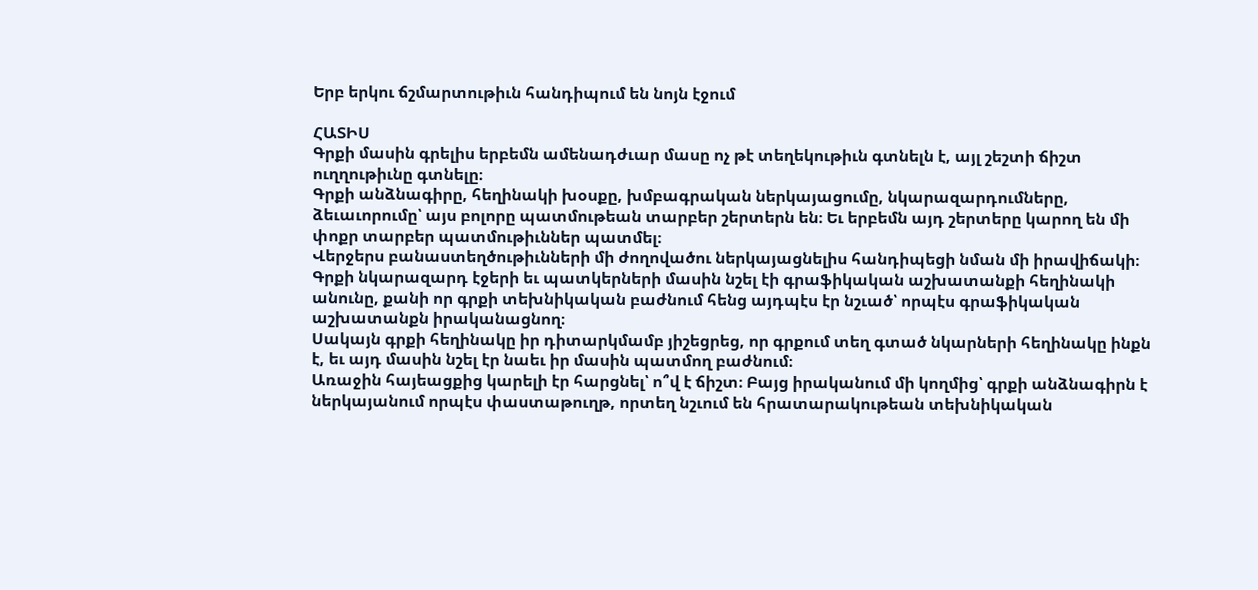Երբ երկու ճշմարտութիւն հանդիպում են նոյն էջում

ՀԱՏԻՍ
Գրքի մասին գրելիս երբեմն ամենադժւար մասը ոչ թէ տեղեկութիւն գտնելն է, այլ շեշտի ճիշտ ուղղութիւնը գտնելը։
Գրքի անձնագիրը, հեղինակի խօսքը, խմբագրական ներկայացումը, նկարազարդումները, ձեւաւորումը՝ այս բոլորը պատմութեան տարբեր շերտերն են։ Եւ երբեմն այդ շերտերը կարող են մի փոքր տարբեր պատմութիւններ պատմել։
Վերջերս բանաստեղծութիւնների մի ժողովածու ներկայացնելիս հանդիպեցի նման մի իրավիճակի։ Գրքի նկարազարդ էջերի եւ պատկերների մասին նշել էի գրաֆիկական աշխատանքի հեղինակի անունը, քանի որ գրքի տեխնիկական բաժնում հենց այդպէս էր նշւած՝ որպէս գրաֆիկական աշխատանքն իրականացնող։
Սակայն գրքի հեղինակը իր դիտարկմամբ յիշեցրեց, որ գրքում տեղ գտած նկարների հեղինակը ինքն է, եւ այդ մասին նշել էր նաեւ իր մասին պատմող բաժնում։
Առաջին հայեացքից կարելի էր հարցնել՝ ո՞վ է ճիշտ։ Բայց իրականում մի կողմից՝ գրքի անձնագիրն է ներկայանում որպէս փաստաթուղթ, որտեղ նշւում են հրատարակութեան տեխնիկական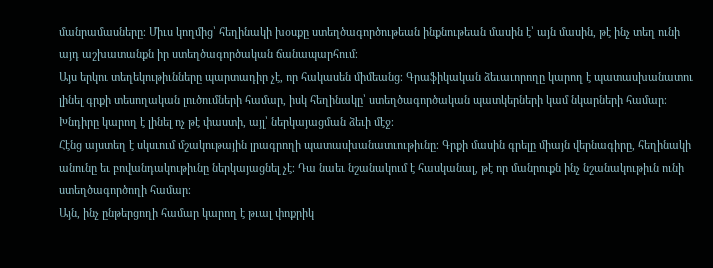մանրամասները։ Միւս կողմից՝ հեղինակի խօսքը ստեղծագործութեան ինքնութեան մասին է՝ այն մասին, թէ ինչ տեղ ունի այդ աշխատանքն իր ստեղծագործական ճանապարհում։
Այս երկու տեղեկութիւնները պարտադիր չէ, որ հակասեն միմեանց։ Գրաֆիկական ձեւաւորողը կարող է պատասխանատու լինել գրքի տեսողական լուծումների համար, իսկ հեղինակը՝ ստեղծագործական պատկերների կամ նկարների համար։ Խնդիրը կարող է լինել ոչ թէ փաստի, այլ՝ ներկայացման ձեւի մէջ։
Հէնց այստեղ է սկսւում մշակութային լրագրողի պատասխանատւութիւնը։ Գրքի մասին գրելը միայն վերնագիրը, հեղինակի անունը եւ բովանդակութիւնը ներկայացնել չէ։ Դա նաեւ նշանակում է հասկանալ, թէ որ մանրուքն ինչ նշանակութիւն ունի ստեղծագործողի համար։
Այն, ինչ ընթերցողի համար կարող է թւալ փոքրիկ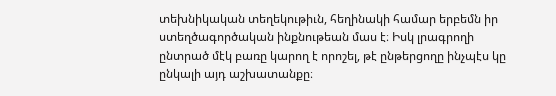տեխնիկական տեղեկութիւն, հեղինակի համար երբեմն իր ստեղծագործական ինքնութեան մաս է։ Իսկ լրագրողի ընտրած մէկ բառը կարող է որոշել, թէ ընթերցողը ինչպէս կը ընկալի այդ աշխատանքը։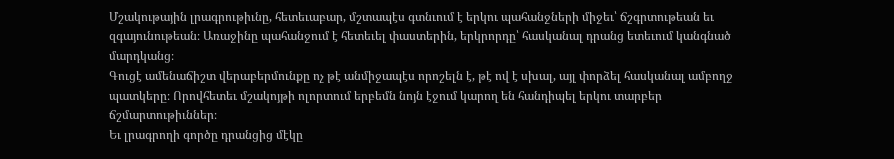Մշակութային լրագրութիւնը, հետեւաբար, մշտապէս գտնւում է երկու պահանջների միջեւ՝ ճշգրտութեան եւ զգայունութեան։ Առաջինը պահանջում է հետեւել փաստերին, երկրորդը՝ հասկանալ դրանց ետեւում կանգնած մարդկանց։
Գուցէ ամենաճիշտ վերաբերմունքը ոչ թէ անմիջապէս որոշելն է, թէ ով է սխալ, այլ փորձել հասկանալ ամբողջ պատկերը։ Որովհետեւ մշակոյթի ոլորտում երբեմն նոյն էջում կարող են հանդիպել երկու տարբեր ճշմարտութիւններ։
Եւ լրագրողի գործը դրանցից մէկը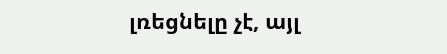լռեցնելը չէ, այլ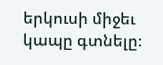երկուսի միջեւ կապը գտնելը։